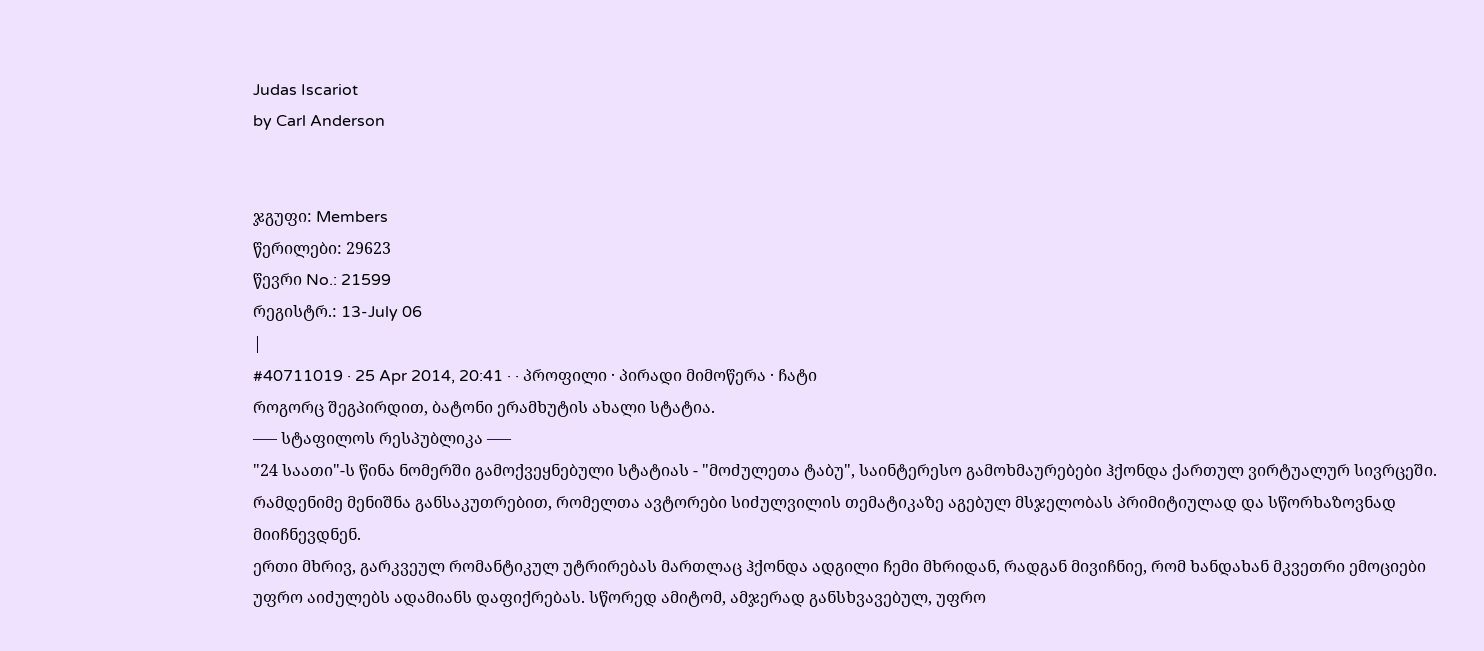Judas Iscariot
by Carl Anderson


ჯგუფი: Members
წერილები: 29623
წევრი No.: 21599
რეგისტრ.: 13-July 06
|
#40711019 · 25 Apr 2014, 20:41 · · პროფილი · პირადი მიმოწერა · ჩატი
როგორც შეგპირდით, ბატონი ერამხუტის ახალი სტატია.
––– სტაფილოს რესპუბლიკა –––
"24 საათი"-ს წინა ნომერში გამოქვეყნებული სტატიას - "მოძულეთა ტაბუ", საინტერესო გამოხმაურებები ჰქონდა ქართულ ვირტუალურ სივრცეში. რამდენიმე მენიშნა განსაკუთრებით, რომელთა ავტორები სიძულვილის თემატიკაზე აგებულ მსჯელობას პრიმიტიულად და სწორხაზოვნად მიიჩნევდნენ.
ერთი მხრივ, გარკვეულ რომანტიკულ უტრირებას მართლაც ჰქონდა ადგილი ჩემი მხრიდან, რადგან მივიჩნიე, რომ ხანდახან მკვეთრი ემოციები უფრო აიძულებს ადამიანს დაფიქრებას. სწორედ ამიტომ, ამჯერად განსხვავებულ, უფრო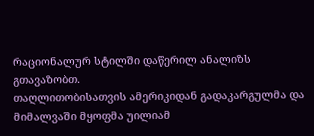რაციონალურ სტილში დაწერილ ანალიზს გთავაზობთ.
თაღლითობისათვის ამერიკიდან გადაკარგულმა და მიმალვაში მყოფმა უილიამ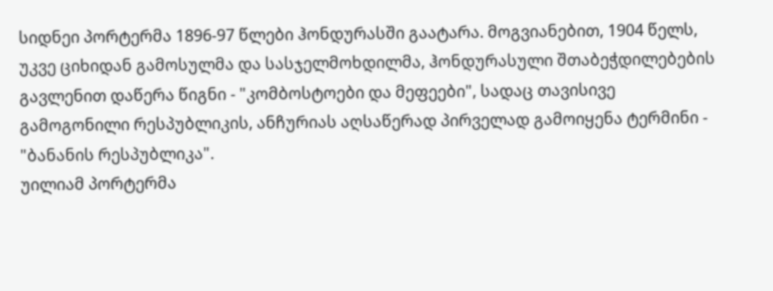სიდნეი პორტერმა 1896-97 წლები ჰონდურასში გაატარა. მოგვიანებით, 1904 წელს, უკვე ციხიდან გამოსულმა და სასჯელმოხდილმა, ჰონდურასული შთაბეჭდილებების გავლენით დაწერა წიგნი - "კომბოსტოები და მეფეები", სადაც თავისივე გამოგონილი რესპუბლიკის, ანჩურიას აღსაწერად პირველად გამოიყენა ტერმინი - "ბანანის რესპუბლიკა".
უილიამ პორტერმა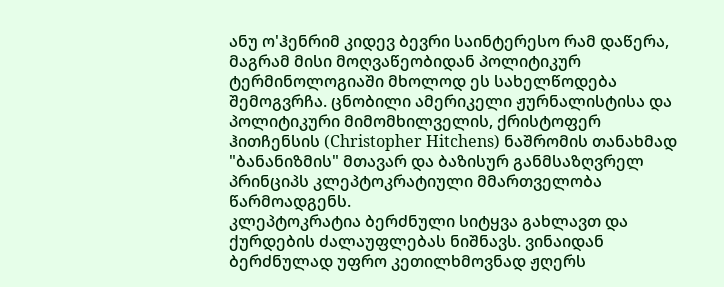ანუ ო'ჰენრიმ კიდევ ბევრი საინტერესო რამ დაწერა, მაგრამ მისი მოღვაწეობიდან პოლიტიკურ ტერმინოლოგიაში მხოლოდ ეს სახელწოდება შემოგვრჩა. ცნობილი ამერიკელი ჟურნალისტისა და პოლიტიკური მიმომხილველის, ქრისტოფერ ჰითჩენსის (Christopher Hitchens) ნაშრომის თანახმად "ბანანიზმის" მთავარ და ბაზისურ განმსაზღვრელ პრინციპს კლეპტოკრატიული მმართველობა წარმოადგენს.
კლეპტოკრატია ბერძნული სიტყვა გახლავთ და ქურდების ძალაუფლებას ნიშნავს. ვინაიდან ბერძნულად უფრო კეთილხმოვნად ჟღერს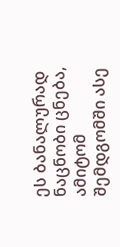ეს ბანალურად ნაცნობი ცნება, ამიტომ შემდგომში ასე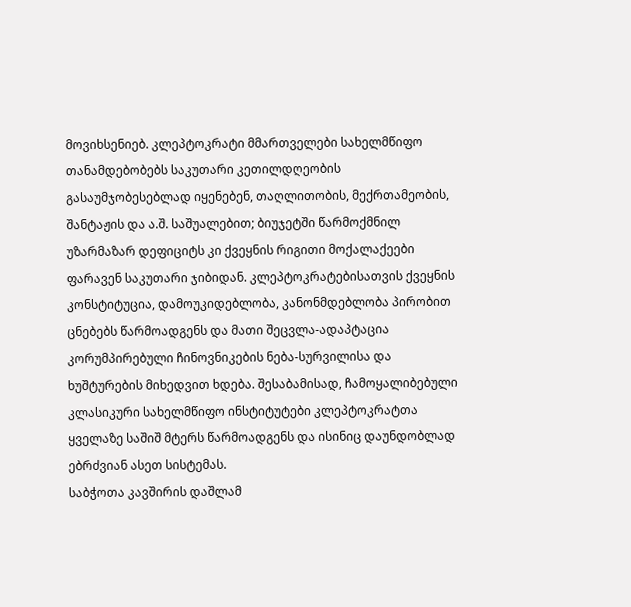მოვიხსენიებ. კლეპტოკრატი მმართველები სახელმწიფო თანამდებობებს საკუთარი კეთილდღეობის გასაუმჯობესებლად იყენებენ, თაღლითობის, მექრთამეობის, შანტაჟის და ა.შ. საშუალებით; ბიუჯეტში წარმოქმნილ უზარმაზარ დეფიციტს კი ქვეყნის რიგითი მოქალაქეები ფარავენ საკუთარი ჯიბიდან. კლეპტოკრატებისათვის ქვეყნის კონსტიტუცია, დამოუკიდებლობა, კანონმდებლობა პირობით ცნებებს წარმოადგენს და მათი შეცვლა-ადაპტაცია კორუმპირებული ჩინოვნიკების ნება-სურვილისა და ხუშტურების მიხედვით ხდება. შესაბამისად, ჩამოყალიბებული კლასიკური სახელმწიფო ინსტიტუტები კლეპტოკრატთა ყველაზე საშიშ მტერს წარმოადგენს და ისინიც დაუნდობლად ებრძვიან ასეთ სისტემას.
საბჭოთა კავშირის დაშლამ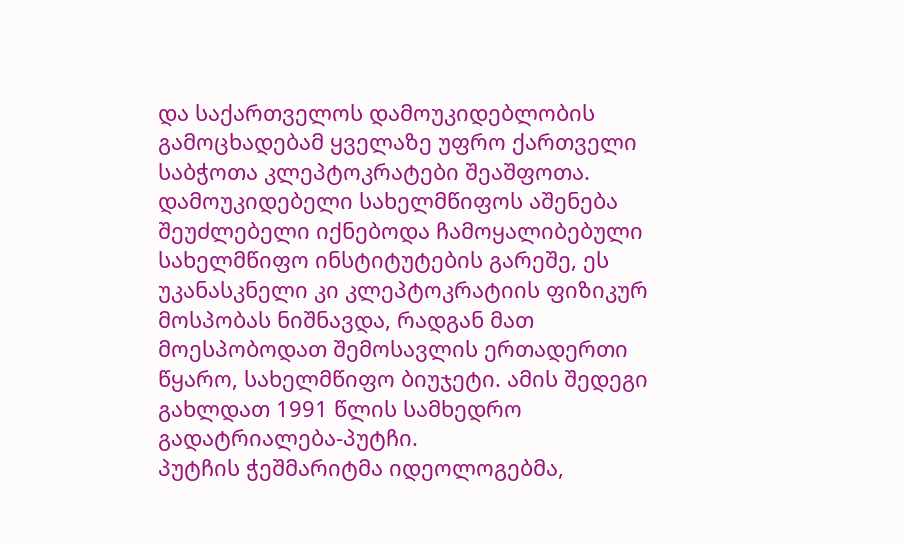და საქართველოს დამოუკიდებლობის გამოცხადებამ ყველაზე უფრო ქართველი საბჭოთა კლეპტოკრატები შეაშფოთა. დამოუკიდებელი სახელმწიფოს აშენება შეუძლებელი იქნებოდა ჩამოყალიბებული სახელმწიფო ინსტიტუტების გარეშე, ეს უკანასკნელი კი კლეპტოკრატიის ფიზიკურ მოსპობას ნიშნავდა, რადგან მათ მოესპობოდათ შემოსავლის ერთადერთი წყარო, სახელმწიფო ბიუჯეტი. ამის შედეგი გახლდათ 1991 წლის სამხედრო გადატრიალება-პუტჩი.
პუტჩის ჭეშმარიტმა იდეოლოგებმა,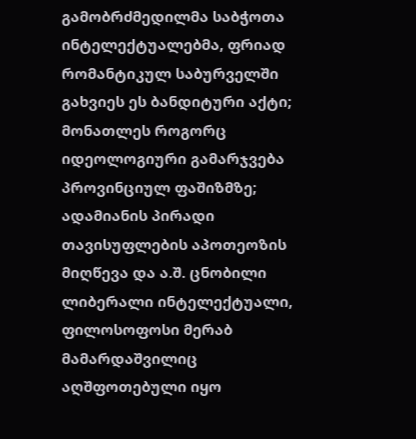გამობრძმედილმა საბჭოთა ინტელექტუალებმა, ფრიად რომანტიკულ საბურველში გახვიეს ეს ბანდიტური აქტი; მონათლეს როგორც იდეოლოგიური გამარჯვება პროვინციულ ფაშიზმზე; ადამიანის პირადი თავისუფლების აპოთეოზის მიღწევა და ა.შ. ცნობილი ლიბერალი ინტელექტუალი, ფილოსოფოსი მერაბ მამარდაშვილიც აღშფოთებული იყო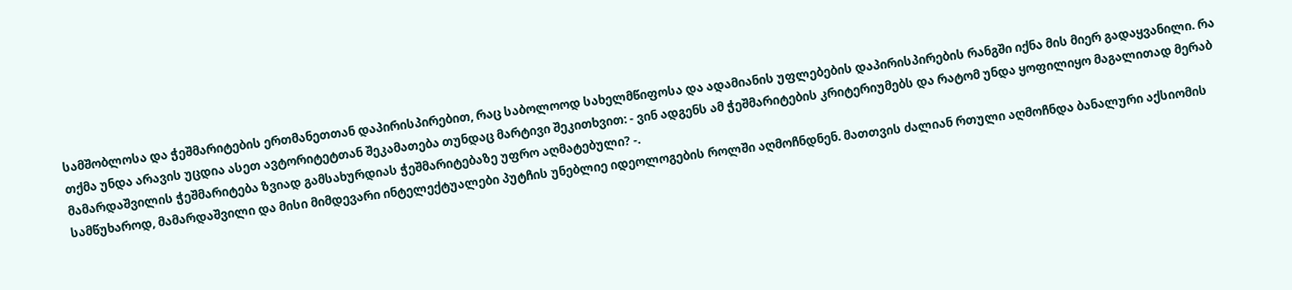სამშობლოსა და ჭეშმარიტების ერთმანეთთან დაპირისპირებით, რაც საბოლოოდ სახელმწიფოსა და ადამიანის უფლებების დაპირისპირების რანგში იქნა მის მიერ გადაყვანილი. რა თქმა უნდა არავის უცდია ასეთ ავტორიტეტთან შეკამათება თუნდაც მარტივი შეკითხვით: - ვინ ადგენს ამ ჭეშმარიტების კრიტერიუმებს და რატომ უნდა ყოფილიყო მაგალითად მერაბ მამარდაშვილის ჭეშმარიტება ზვიად გამსახურდიას ჭეშმარიტებაზე უფრო აღმატებული? -.
სამწუხაროდ, მამარდაშვილი და მისი მიმდევარი ინტელექტუალები პუტჩის უნებლიე იდეოლოგების როლში აღმოჩნდნენ. მათთვის ძალიან რთული აღმოჩნდა ბანალური აქსიომის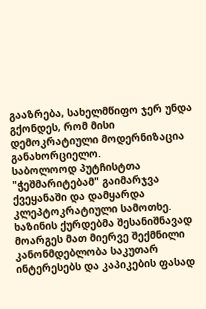გააზრება, სახელმწიფო ჯერ უნდა გქონდეს, რომ მისი დემოკრატიული მოდერნიზაცია განახორციელო.
საბოლოოდ პუტჩისტთა "ჭეშმარიტებამ" გაიმარჯვა ქვეყანაში და დამყარდა კლეპტოკრატიული სამოთხე. ხაზინის ქურდებმა შესანიშნავად მოარგეს მათ მიერვე შექმნილი კანონმდებლობა საკუთარ ინტერესებს და კაპიკების ფასად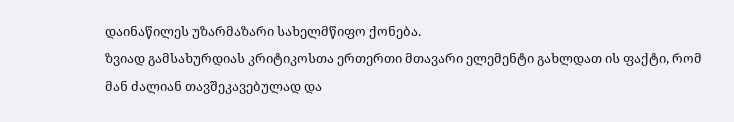დაინაწილეს უზარმაზარი სახელმწიფო ქონება.
ზვიად გამსახურდიას კრიტიკოსთა ერთერთი მთავარი ელემენტი გახლდათ ის ფაქტი, რომ მან ძალიან თავშეკავებულად და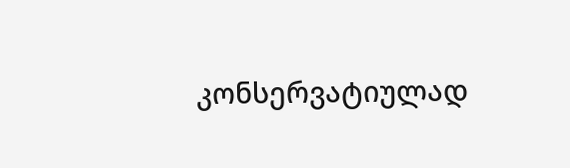კონსერვატიულად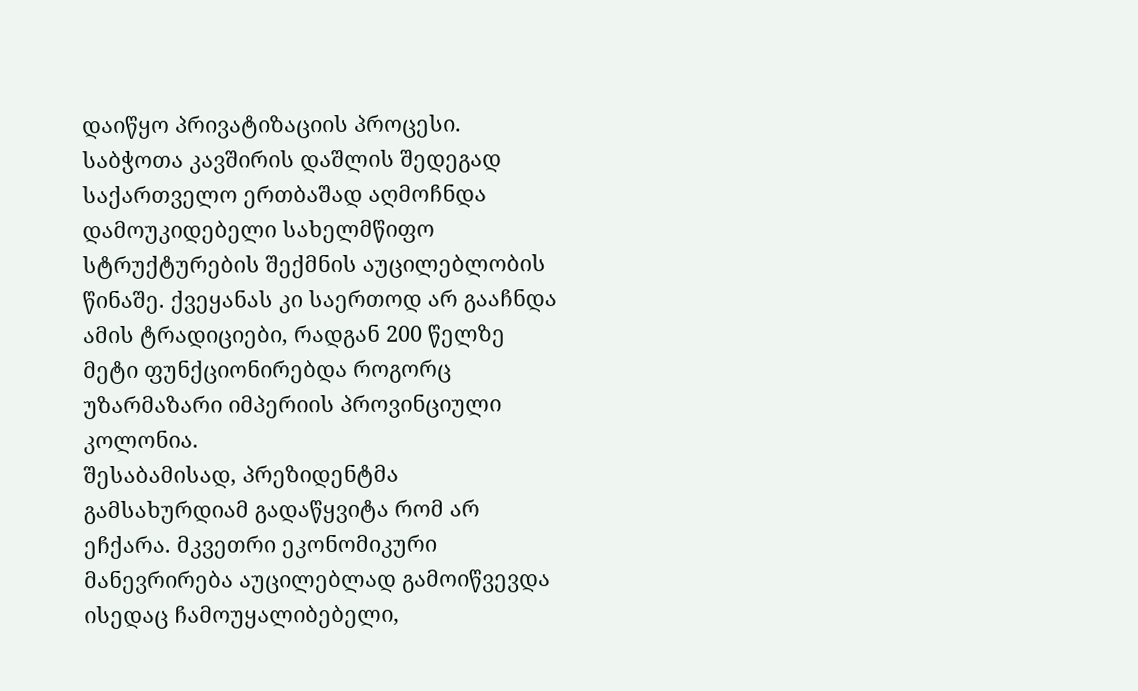დაიწყო პრივატიზაციის პროცესი. საბჭოთა კავშირის დაშლის შედეგად საქართველო ერთბაშად აღმოჩნდა დამოუკიდებელი სახელმწიფო სტრუქტურების შექმნის აუცილებლობის წინაშე. ქვეყანას კი საერთოდ არ გააჩნდა ამის ტრადიციები, რადგან 200 წელზე მეტი ფუნქციონირებდა როგორც უზარმაზარი იმპერიის პროვინციული კოლონია.
შესაბამისად, პრეზიდენტმა გამსახურდიამ გადაწყვიტა რომ არ ეჩქარა. მკვეთრი ეკონომიკური მანევრირება აუცილებლად გამოიწვევდა ისედაც ჩამოუყალიბებელი,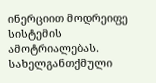ინერციით მოდრეიფე სისტემის ამოტრიალებას. სახელგანთქმული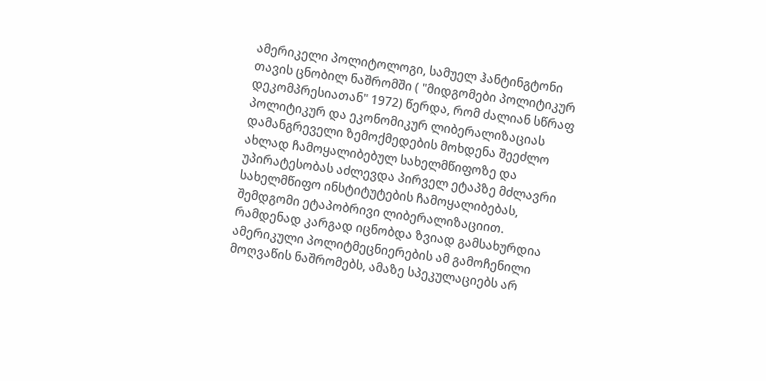ამერიკელი პოლიტოლოგი, სამუელ ჰანტინგტონი თავის ცნობილ ნაშრომში ( "მიდგომები პოლიტიკურ დეკომპრესიათან" 1972) წერდა, რომ ძალიან სწრაფ პოლიტიკურ და ეკონომიკურ ლიბერალიზაციას დამანგრეველი ზემოქმედების მოხდენა შეეძლო ახლად ჩამოყალიბებულ სახელმწიფოზე და უპირატესობას აძლევდა პირველ ეტაპზე მძლავრი სახელმწიფო ინსტიტუტების ჩამოყალიბებას, შემდგომი ეტაპობრივი ლიბერალიზაციით.
რამდენად კარგად იცნობდა ზვიად გამსახურდია ამერიკული პოლიტმეცნიერების ამ გამოჩენილი მოღვაწის ნაშრომებს, ამაზე სპეკულაციებს არ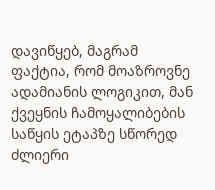დავიწყებ, მაგრამ ფაქტია, რომ მოაზროვნე ადამიანის ლოგიკით, მან ქვეყნის ჩამოყალიბების საწყის ეტაპზე სწორედ ძლიერი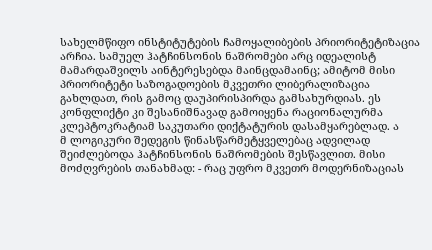სახელმწიფო ინსტიტუტების ჩამოყალიბების პრიორიტეტიზაცია არჩია. სამუელ ჰატჩინსონის ნაშრომები არც იდეალისტ მამარდაშვილს აინტერესებდა მაინცდამაინც; ამიტომ მისი პრიორიტეტი საზოგადოების მკვეთრი ლიბერალიზაცია გახლდათ, რის გამოც დაუპირისპირდა გამსახურდიას. ეს კონფლიქტი კი შესანიშნავად გამოიყენა რაციონალურმა კლეპტოკრატიამ საკუთარი დიქტატურის დასამყარებლად. ა
მ ლოგიკური შედეგის წინასწარმეტყველებაც ადვილად შეიძლებოდა ჰატჩინსონის ნაშრომების შესწავლით. მისი მოძღვრების თანახმად: - რაც უფრო მკვეთრ მოდერნიზაციას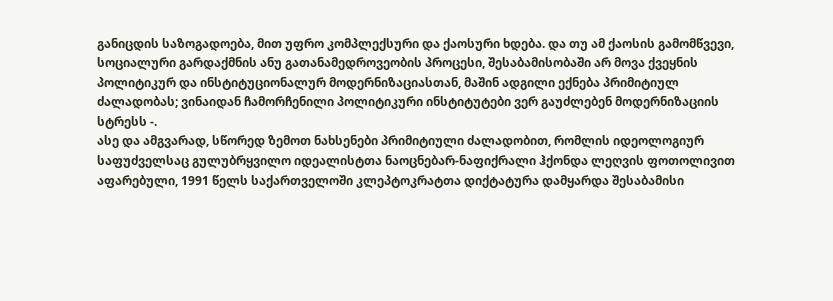განიცდის საზოგადოება, მით უფრო კომპლექსური და ქაოსური ხდება. და თუ ამ ქაოსის გამომწვევი, სოციალური გარდაქმნის ანუ გათანამედროვეობის პროცესი, შესაბამისობაში არ მოვა ქვეყნის პოლიტიკურ და ინსტიტუციონალურ მოდერნიზაციასთან, მაშინ ადგილი ექნება პრიმიტიულ ძალადობას; ვინაიდან ჩამორჩენილი პოლიტიკური ინსტიტუტები ვერ გაუძლებენ მოდერნიზაციის სტრესს -.
ასე და ამგვარად, სწორედ ზემოთ ნახსენები პრიმიტიული ძალადობით, რომლის იდეოლოგიურ საფუძველსაც გულუბრყვილო იდეალისტთა ნაოცნებარ-ნაფიქრალი ჰქონდა ლეღვის ფოთოლივით აფარებული, 1991 წელს საქართველოში კლეპტოკრატთა დიქტატურა დამყარდა შესაბამისი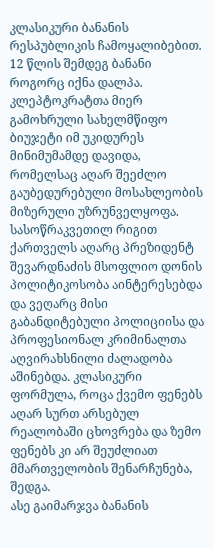კლასიკური ბანანის რესპუბლიკის ჩამოყალიბებით.
12 წლის შემდეგ ბანანი როგორც იქნა დალპა.
კლეპტოკრატთა მიერ გამოხრული სახელმწიფო ბიუჯეტი იმ უკიდურეს მინიმუმამდე დავიდა, რომელსაც აღარ შეეძლო გაუბედურებული მოსახლეობის მიზერული უზრუნველყოფა. სასოწრაკვეთილ რიგით ქართველს აღარც პრეზიდენტ შევარდნაძის მსოფლიო დონის პოლიტიკოსობა აინტერესებდა და ვეღარც მისი გაბანდიტებული პოლიციისა და პროფესიონალ კრიმინალთა აღვირახსნილი ძალადობა აშინებდა. კლასიკური ფორმულა, როცა ქვემო ფენებს აღარ სურთ არსებულ რეალობაში ცხოვრება და ზემო ფენებს კი არ შეუძლიათ მმართველობის შენარჩუნება, შედგა.
ასე გაიმარჯვა ბანანის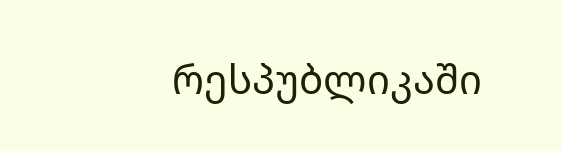რესპუბლიკაში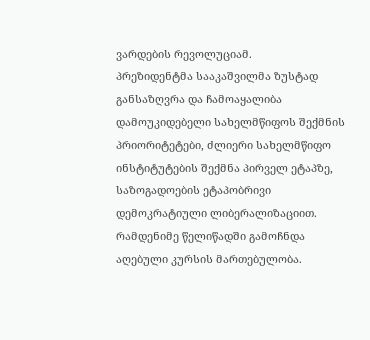ვარდების რევოლუციამ.
პრეზიდენტმა სააკაშვილმა ზუსტად განსაზღვრა და ჩამოაყალიბა დამოუკიდებელი სახელმწიფოს შექმნის პრიორიტეტები, ძლიერი სახელმწიფო ინსტიტუტების შექმნა პირველ ეტაპზე, საზოგადოების ეტაპობრივი დემოკრატიული ლიბერალიზაციით. რამდენიმე წელიწადში გამოჩნდა აღებული კურსის მართებულობა.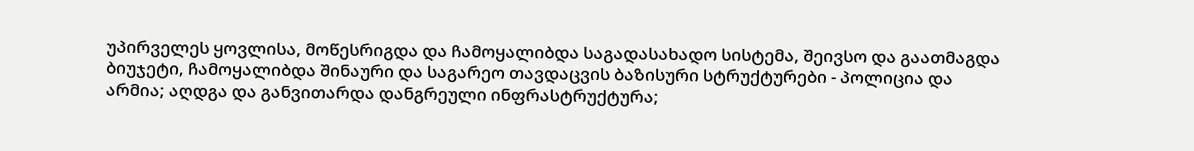უპირველეს ყოვლისა, მოწესრიგდა და ჩამოყალიბდა საგადასახადო სისტემა, შეივსო და გაათმაგდა ბიუჯეტი, ჩამოყალიბდა შინაური და საგარეო თავდაცვის ბაზისური სტრუქტურები - პოლიცია და არმია; აღდგა და განვითარდა დანგრეული ინფრასტრუქტურა;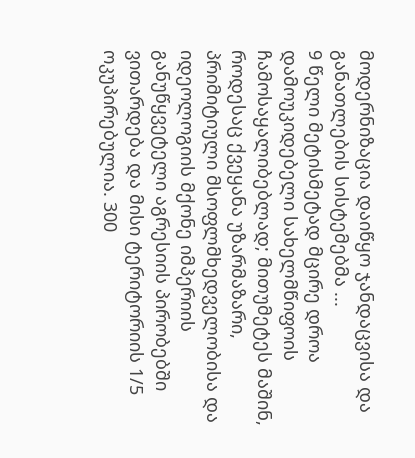მოდერნიზაცია დაიწყო ჯანდაცვისა და განათლების სისტემებმა ...
9 წელი მეტისმეტად მცირე დროა დამოუკიდებელი სახელმწიფოის ჩამოსაყალიბებლად; მითუმეტეს მაშინ, როდესაც ქვეყანა უზარმაზარი, პრიმიტიული მსოფლმხედველობისა და იდეოლოგიის მქონე იმპერიის განუწყვეტელი აგრესიის პირობებში ვითარდება და მისი ტერიტორიის 1/5 ოკუპირებულია. 300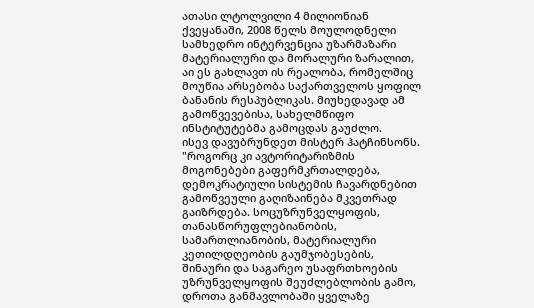ათასი ლტოლვილი 4 მილიონიან ქვეყანაში, 2008 წელს მოულოდნელი სამხედრო ინტერვენცია უზარმაზარი მატერიალური და მორალური ზარალით, აი ეს გახლავთ ის რეალობა, რომელშიც მოუწია არსებობა საქართველოს ყოფილ ბანანის რესპუბლიკას. მიუხედავად ამ გამოწვევებისა, სახელმწიფო ინსტიტუტებმა გამოცდას გაუძლო.
ისევ დავუბრუნდეთ მისტერ ჰატჩინსონს. "როგორც კი ავტორიტარიზმის მოგონებები გაფერმკრთალდება, დემოკრატიული სისტემის ჩავარდნებით გამოწვეული გაღიზაინება მკვეთრად გაიზრდება. სოცუზრუნველყოფის, თანასწორუფლებიანობის, სამართლიანობის, მატერიალური კეთილდღეობის გაუმჯობესების, შინაური და საგარეო უსაფრთხოების უზრუნველყოფის შეუძლებლობის გამო, დროთა განმავლობაში ყველაზე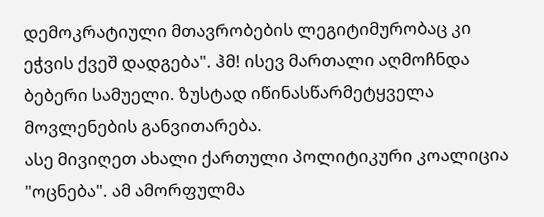დემოკრატიული მთავრობების ლეგიტიმურობაც კი ეჭვის ქვეშ დადგება". ჰმ! ისევ მართალი აღმოჩნდა ბებერი სამუელი. ზუსტად იწინასწარმეტყველა მოვლენების განვითარება.
ასე მივიღეთ ახალი ქართული პოლიტიკური კოალიცია "ოცნება". ამ ამორფულმა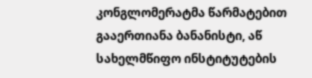კონგლომერატმა წარმატებით გააერთიანა ბანანისტი, აწ სახელმწიფო ინსტიტუტების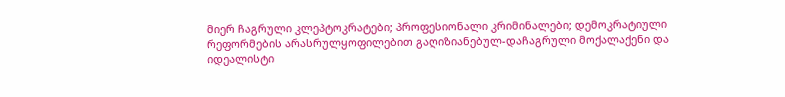მიერ ჩაგრული კლეპტოკრატები; პროფესიონალი კრიმინალები; დემოკრატიული რეფორმების არასრულყოფილებით გაღიზიანებულ-დაჩაგრული მოქალაქენი და იდეალისტი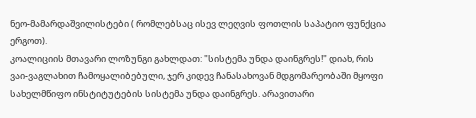ნეო-მამარდაშვილისტები ( რომლებსაც ისევ ლეღვის ფოთლის საპატიო ფუნქცია ერგოთ).
კოალიციის მთავარი ლოზუნგი გახლდათ: "სისტემა უნდა დაინგრეს!" დიახ, რის ვაი-ვაგლახით ჩამოყალიბებული, ჯერ კიდევ ჩანასახოვან მდგომარეობაში მყოფი სახელმწიფო ინსტიტუტების სისტემა უნდა დაინგრეს. არავითარი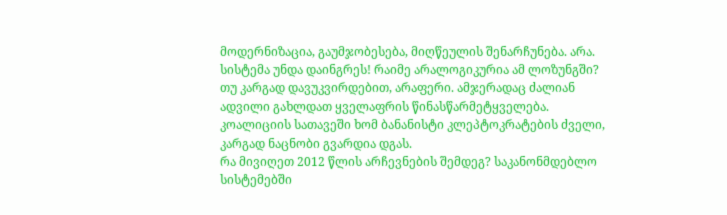მოდერნიზაცია, გაუმჯობესება, მიღწეულის შენარჩუნება. არა. სისტემა უნდა დაინგრეს! რაიმე არალოგიკურია ამ ლოზუნგში? თუ კარგად დავუკვირდებით, არაფერი. ამჯერადაც ძალიან ადვილი გახლდათ ყველაფრის წინასწარმეტყველება. კოალიციის სათავეში ხომ ბანანისტი კლეპტოკრატების ძველი, კარგად ნაცნობი გვარდია დგას.
რა მივიღეთ 2012 წლის არჩევნების შემდეგ? საკანონმდებლო სისტემებში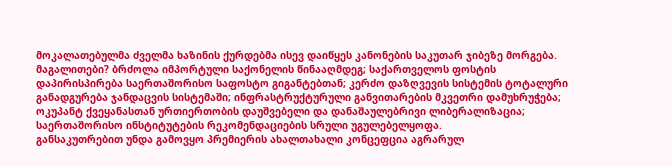მოკალათებულმა ძველმა ხაზინის ქურდებმა ისევ დაიწყეს კანონების საკუთარ ჯიბეზე მორგება. მაგალითები? ბრძოლა იმპორტული საქონელის წინააღმდეგ; საქართველოს ფოსტის დაპირისპირება საერთაშორისო საფოსტო გიგანტებთან; კერძო დაზღვევის სისტემის ტოტალური განადგურება ჯანდაცვის სისტემაში; ინფრასტრუქტურული განვითარების მკვეთრი დამუხრუჭება; ოკუპანტ ქვეყანასთან ურთიერთობის დაუშვებელი და დანაშაულებრივი ლიბერალიზაცია; საერთაშორისო ინსტიტუტების რეკომენდაციების სრული უგულებელყოფა.
განსაკუთრებით უნდა გამოვყო პრემიერის ახალთახალი კონცეფცია აგრარულ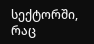სექტორში, რაც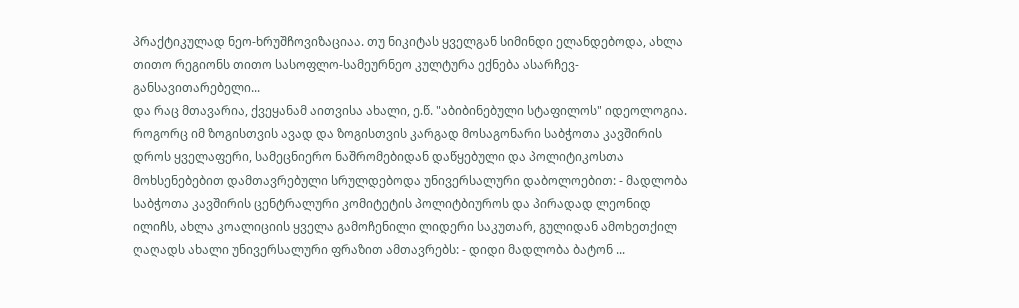პრაქტიკულად ნეო-ხრუშჩოვიზაციაა. თუ ნიკიტას ყველგან სიმინდი ელანდებოდა, ახლა თითო რეგიონს თითო სასოფლო-სამეურნეო კულტურა ექნება ასარჩევ-განსავითარებელი...
და რაც მთავარია, ქვეყანამ აითვისა ახალი, ე.წ. "აბიბინებული სტაფილოს" იდეოლოგია. როგორც იმ ზოგისთვის ავად და ზოგისთვის კარგად მოსაგონარი საბჭოთა კავშირის დროს ყველაფერი, სამეცნიერო ნაშრომებიდან დაწყებული და პოლიტიკოსთა მოხსენებებით დამთავრებული სრულდებოდა უნივერსალური დაბოლოებით: - მადლობა საბჭოთა კავშირის ცენტრალური კომიტეტის პოლიტბიუროს და პირადად ლეონიდ ილიჩს, ახლა კოალიციის ყველა გამოჩენილი ლიდერი საკუთარ, გულიდან ამოხეთქილ ღაღადს ახალი უნივერსალური ფრაზით ამთავრებს: - დიდი მადლობა ბატონ ...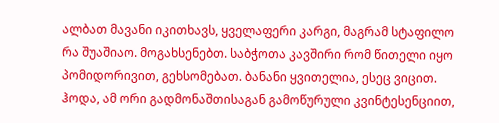ალბათ მავანი იკითხავს, ყველაფერი კარგი, მაგრამ სტაფილო რა შუაშიაო. მოგახსენებთ. საბჭოთა კავშირი რომ წითელი იყო პომიდორივით, გეხსომებათ. ბანანი ყვითელია, ესეც ვიცით. ჰოდა, ამ ორი გადმონაშთისაგან გამოწურული კვინტესენციით,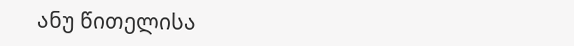ანუ წითელისა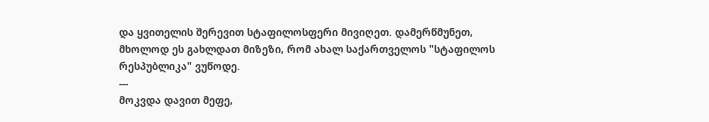და ყვითელის შერევით სტაფილოსფერი მივიღეთ. დამერწმუნეთ, მხოლოდ ეს გახლდათ მიზეზი, რომ ახალ საქართველოს "სტაფილოს რესპუბლიკა" ვუწოდე.
---
მოკვდა დავით მეფე,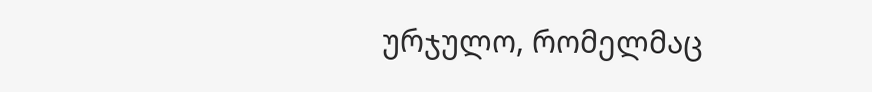ურჯულო, რომელმაც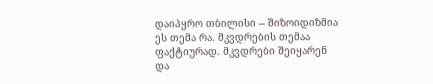დაიპყრო თბილისი -- შიზოიდიზმია ეს თემა რა. მკვდრების თემაა ფაქტიურად. მკვდრები შეიყარენ და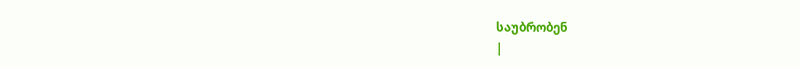საუბრობენ
|